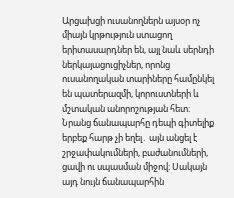Արցախցի ուսանողներն այսօր ոչ միայն կրթություն ստացող երիտասարդներ են, այլ նաև սերնդի ներկայացուցիչներ, որոնց ուսանողական տարիները համընկել են պատերազմի, կորուստների և մշտական անորոշության հետ։ Նրանց ճանապարհը դեպի գիտելիք երբեք հարթ չի եղել․ այն անցել է շրջափակումների, բաժանումների, ցավի ու սպասման միջով։ Սակայն այդ նույն ճանապարհին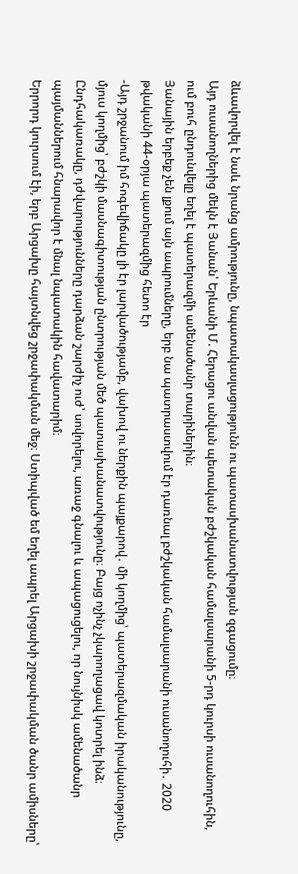ձևավորվել է նաև նրանց ամրությունը, նպատակասլացությունն ու պատասխանատվության զգացումը։
Այդ ուսանողներից մեկն է Յանան՝ Երևանի Մ. Հերացու անվան պետական բժշկական համալսարանի 5-րդ կուրսի ուսանողուհին, ում բուհ ընդունվելը եղել է պատերազմի ամենածանր տարիներին։
Յանային երբեք չեն լքում այն ապրումները, երբ նա պատրաստվում էր դառնալ բժշկական համալսարանի ուսանողուհի․ 2020 թվականի 44-օրյա պատերազմից հետո էր
-Այդ շրջանում իմ հոգեվիճակը լի էր լարվածությամբ, վախով ու ներքին պայքարով․ մի կողմից՝ պատերազմական իրականությունը, մյուս կողմից՝ բժշկի մասնագիտության ընտրության մեծ պատասխանատվությունը։ Բայց ոչինչ չկարողացավ կոտրել ինձ։ Ընդհակառակը, դժվարությունները դարձան շարժիչ ուժ՝ սովորելու, առաջ գնալու և ապացուցելու, որ նույնիսկ ամենածանր պայմաններում հնարավոր է մնալ նպատակին հավատարիմ։
Երրորդ կուրսում էի, երբ Արցախը հայտնվեց շրջափակման մեջ։ Ստիպված եմ եղել ապրել Արցախի շրջափակման ծանր ամիսները՝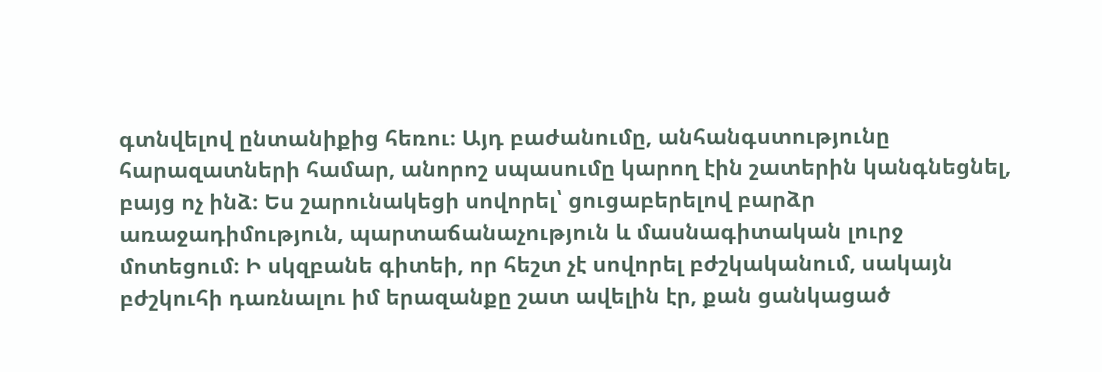գտնվելով ընտանիքից հեռու։ Այդ բաժանումը, անհանգստությունը հարազատների համար, անորոշ սպասումը կարող էին շատերին կանգնեցնել, բայց ոչ ինձ։ Ես շարունակեցի սովորել՝ ցուցաբերելով բարձր առաջադիմություն, պարտաճանաչություն և մասնագիտական լուրջ մոտեցում։ Ի սկզբանե գիտեի, որ հեշտ չէ սովորել բժշկականում, սակայն բժշկուհի դառնալու իմ երազանքը շատ ավելին էր, քան ցանկացած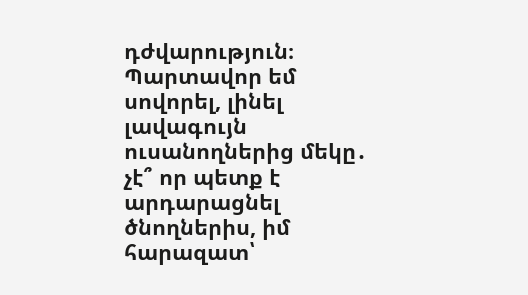դժվարություն։ Պարտավոր եմ սովորել, լինել լավագույն ուսանողներից մեկը․ չէ՞ որ պետք է արդարացնել ծնողներիս, իմ հարազատ՝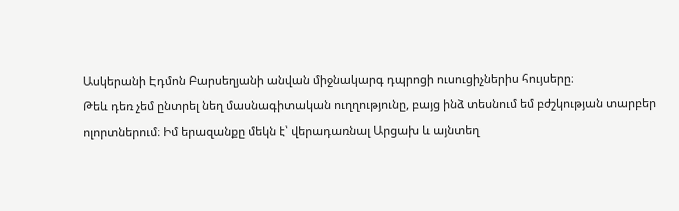Ասկերանի Էդմոն Բարսեղյանի անվան միջնակարգ դպրոցի ուսուցիչներիս հույսերը։
Թեև դեռ չեմ ընտրել նեղ մասնագիտական ուղղությունը, բայց ինձ տեսնում եմ բժշկության տարբեր ոլորտներում։ Իմ երազանքը մեկն է՝ վերադառնալ Արցախ և այնտեղ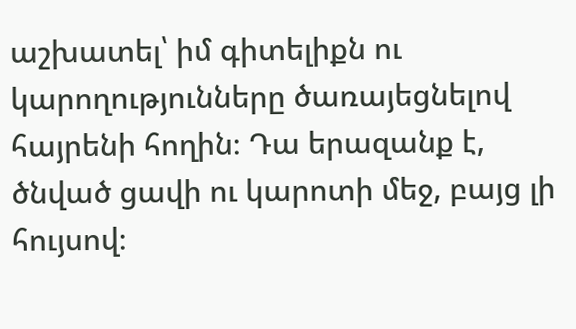աշխատել՝ իմ գիտելիքն ու կարողությունները ծառայեցնելով հայրենի հողին։ Դա երազանք է, ծնված ցավի ու կարոտի մեջ, բայց լի հույսով։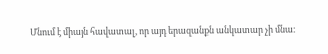Մնում է միայն հավատալ, որ այդ երազանքն անկատար չի մնա։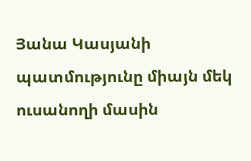Յանա Կասյանի պատմությունը միայն մեկ ուսանողի մասին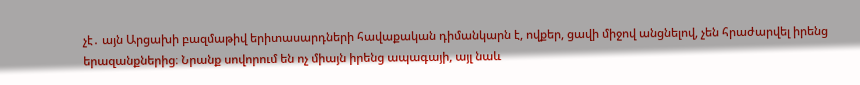չէ․ այն Արցախի բազմաթիվ երիտասարդների հավաքական դիմանկարն է, ովքեր, ցավի միջով անցնելով, չեն հրաժարվել իրենց երազանքներից։ Նրանք սովորում են ոչ միայն իրենց ապագայի, այլ նաև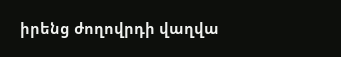իրենց ժողովրդի վաղվա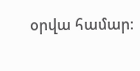օրվա համար։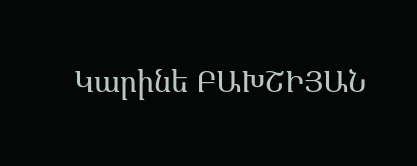Կարինե ԲԱԽՇԻՅԱՆ